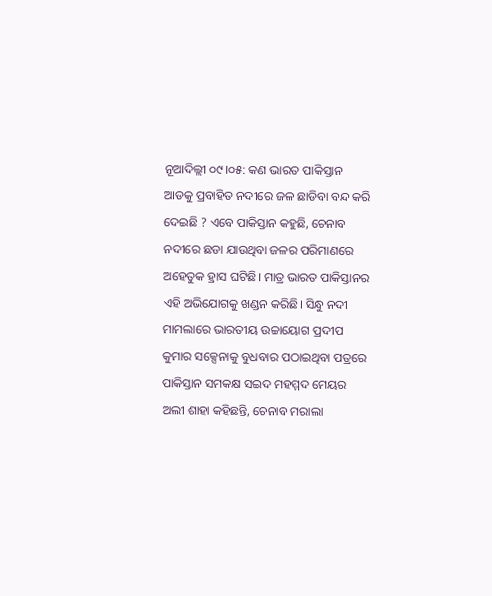ନୂଆଦିଲ୍ଲୀ ୦୯।୦୫: କଣ ଭାରତ ପାକିସ୍ତାନ ଆଡକୁ ପ୍ରବାହିତ ନଦୀରେ ଜଳ ଛାଡିବା ବନ୍ଦ କରି ଦେଇଛି ? ଏବେ ପାକିସ୍ତାନ କହୁଛି, ଚେନାବ ନଦୀରେ ଛଡା ଯାଉଥିବା ଜଳର ପରିମାଣରେ ଅହେତୁକ ହ୍ରାସ ଘଟିଛି। ମାତ୍ର ଭାରତ ପାକିସ୍ତାନର ଏହି ଅଭିଯୋଗକୁ ଖଣ୍ଡନ କରିଛି। ସିନ୍ଧୁ ନଦୀ ମାମଲାରେ ଭାରତୀୟ ଉଚ୍ଚାୟୋଗ ପ୍ରଦୀପ କୁମାର ସକ୍ସେନାକୁ ବୁଧବାର ପଠାଇଥିବା ପତ୍ରରେ ପାକିସ୍ତାନ ସମକକ୍ଷ ସଇଦ ମହମ୍ମଦ ମେୟର ଅଲୀ ଶାହା କହିଛନ୍ତି, ଚେନାବ ମରାଲା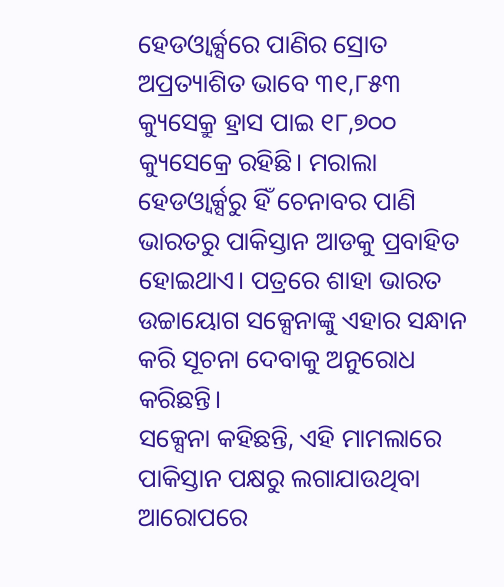ହେଡଓ୍ଵାର୍କ୍ସରେ ପାଣିର ସ୍ରୋତ ଅପ୍ରତ୍ୟାଶିତ ଭାବେ ୩୧,୮୫୩ କ୍ୟୁସେକ୍ରୁ ହ୍ରାସ ପାଇ ୧୮,୭୦୦ କ୍ୟୁସେକ୍ରେ ରହିଛି। ମରାଲା ହେଡଓ୍ଵାର୍କ୍ସରୁ ହିଁ ଚେନାବର ପାଣି ଭାରତରୁ ପାକିସ୍ତାନ ଆଡକୁ ପ୍ରବାହିତ ହୋଇଥାଏ। ପତ୍ରରେ ଶାହା ଭାରତ ଉଚ୍ଚାୟୋଗ ସକ୍ସେନାଙ୍କୁ ଏହାର ସନ୍ଧାନ କରି ସୂଚନା ଦେବାକୁ ଅନୁରୋଧ କରିଛନ୍ତି।
ସକ୍ସେନା କହିଛନ୍ତି, ଏହି ମାମଲାରେ ପାକିସ୍ତାନ ପକ୍ଷରୁ ଲଗାଯାଉଥିବା ଆରୋପରେ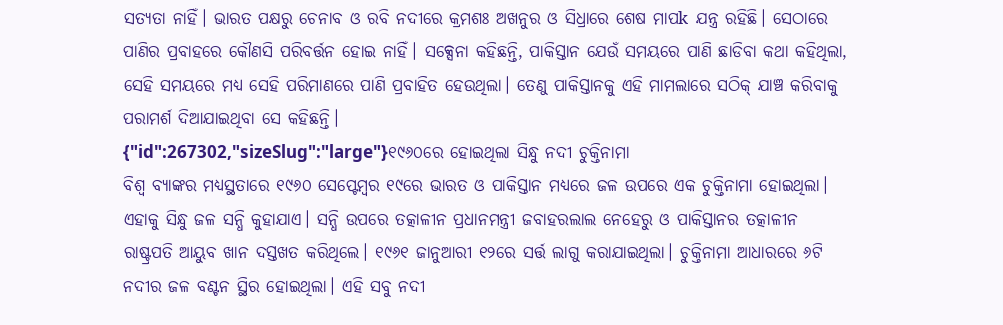ସତ୍ୟତା ନାହିଁ। ଭାରତ ପକ୍ଷରୁ ଚେନାବ ଓ ରବି ନଦୀରେ କ୍ରମଶଃ ଅଖନୁର ଓ ସିଧ୍ରାରେ ଶେଷ ମାପk ଯନ୍ତ୍ର ରହିଛି। ସେଠାରେ ପାଣିର ପ୍ରବାହରେ କୌଣସି ପରିବର୍ତ୍ତନ ହୋଇ ନାହିଁ। ସକ୍ସେନା କହିଛନ୍ତି, ପାକିସ୍ତାନ ଯେଉଁ ସମୟରେ ପାଣି ଛାଡିବା କଥା କହିଥିଲା, ସେହି ସମୟରେ ମଧ୍ୟ ସେହି ପରିମାଣରେ ପାଣି ପ୍ରବାହିତ ହେଉଥିଲା। ତେଣୁ ପାକିସ୍ତାନକୁ ଏହି ମାମଲାରେ ସଠିକ୍ ଯାଞ୍ଚ କରିବାକୁ ପରାମର୍ଶ ଦିଆଯାଇଥିବା ସେ କହିଛନ୍ତି।
{"id":267302,"sizeSlug":"large"}୧୯୬୦ରେ ହୋଇଥିଲା ସିନ୍ଧୁ ନଦୀ ଚୁକ୍ତିନାମା
ବିଶ୍ଵ ବ୍ୟାଙ୍କର ମଧ୍ୟସ୍ଥତାରେ ୧୯୬୦ ସେପ୍ଟେମ୍ବର ୧୯ରେ ଭାରତ ଓ ପାକିସ୍ତାନ ମଧ୍ୟରେ ଜଳ ଉପରେ ଏକ ଚୁକ୍ତିନାମା ହୋଇଥିଲା। ଏହାକୁ ସିନ୍ଧୁ ଜଳ ସନ୍ଧି କୁହାଯାଏ। ସନ୍ଧି ଉପରେ ତତ୍କାଳୀନ ପ୍ରଧାନମନ୍ତ୍ରୀ ଜବାହରଲାଲ ନେହେରୁ ଓ ପାକିସ୍ତାନର ତତ୍କାଳୀନ ରାଷ୍ଟ୍ରପତି ଆୟୁବ ଖାନ ଦସ୍ତଖତ କରିଥିଲେ। ୧୯୬୧ ଜାନୁଆରୀ ୧୨ରେ ସର୍ତ୍ତ ଲାଗୁ କରାଯାଇଥିଲା। ଚୁକ୍ତିନାମା ଆଧାରରେ ୬ଟି ନଦୀର ଜଳ ବଣ୍ଟନ ସ୍ଥିର ହୋଇଥିଲା। ଏହି ସବୁ ନଦୀ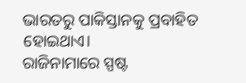ଭାରତରୁ ପାକିସ୍ତାନକୁ ପ୍ରବାହିତ ହୋଇଥାଏ।
ରାଜିନାମାରେ ସ୍ପଷ୍ଟ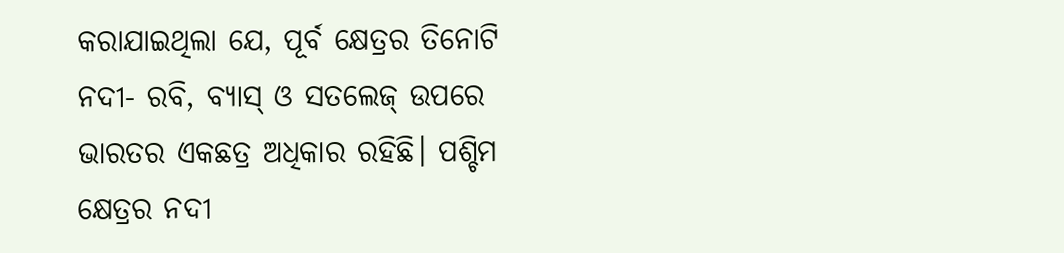କରାଯାଇଥିଲା ଯେ, ପୂର୍ବ କ୍ଷେତ୍ରର ତିନୋଟି ନଦୀ- ରବି, ବ୍ୟାସ୍ ଓ ସତଲେଜ୍ ଉପରେ ଭାରତର ଏକଛତ୍ର ଅଧିକାର ରହିଛି। ପଶ୍ଚିମ କ୍ଷେତ୍ରର ନଦୀ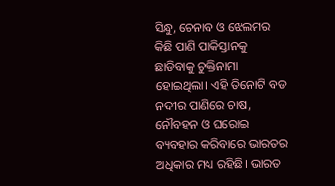ସିନ୍ଧୁ, ଚେନାବ ଓ ଝେଲମର କିଛି ପାଣି ପାକିସ୍ତାନକୁ ଛାଡିବାକୁ ଚୁକ୍ତିନାମା ହୋଇଥିଲା। ଏହି ତିନୋଟି ବଡ ନଦୀର ପାଣିରେ ଚାଷ, ନୌବହନ ଓ ଘରୋଇ ବ୍ୟବହାର କରିବାରେ ଭାରତର ଅଧିକାର ମଧ୍ୟ ରହିଛି। ଭାରତ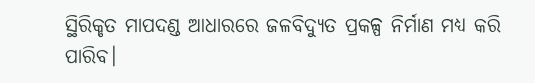ସ୍ଥିରିକୃତ ମାପଦଣ୍ଡ ଆଧାରରେ ଜଳବିଦ୍ୟୁତ ପ୍ରକଳ୍ପ ନିର୍ମାଣ ମଧ୍ୟ କରି ପାରିବ।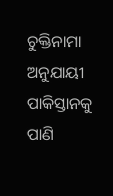ଚୁକ୍ତିନାମା ଅନୁଯାୟୀ ପାକିସ୍ତାନକୁ ପାଣି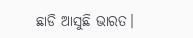ଛାଡି ଆସୁଛି ଭାରତ।